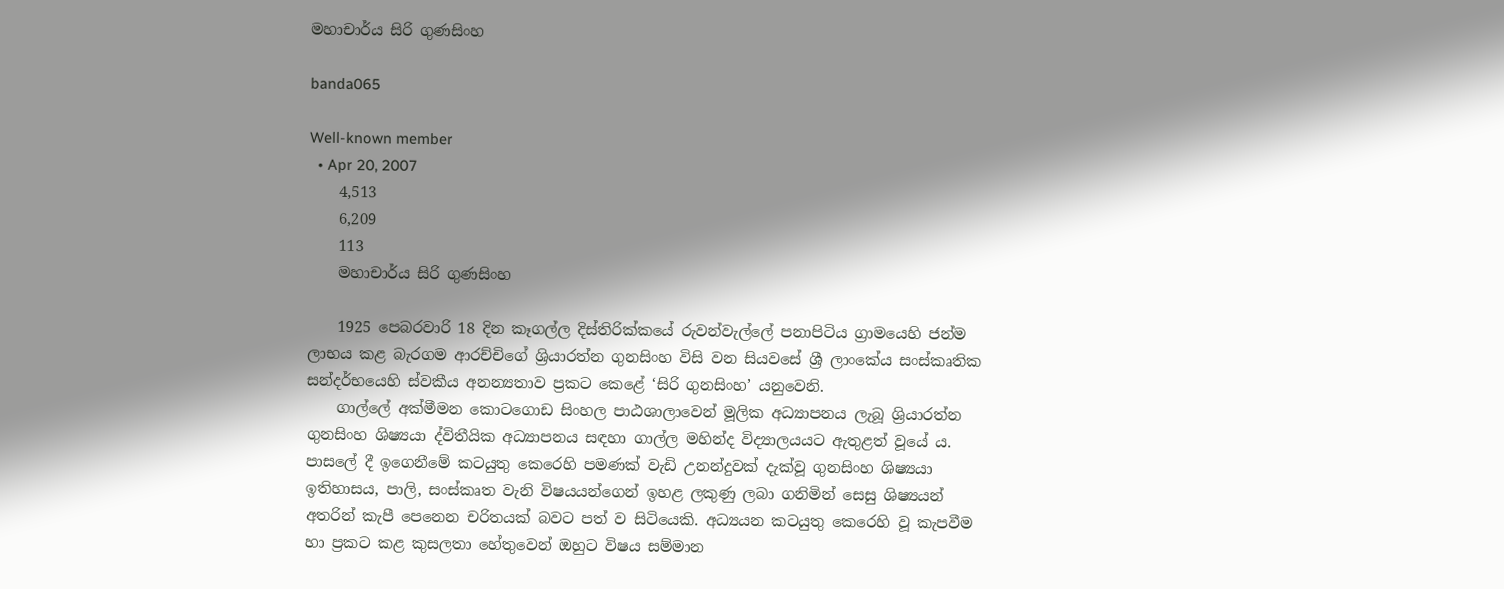මහාචාර්ය සිරි ගුණසිංහ

banda065

Well-known member
  • Apr 20, 2007
    4,513
    6,209
    113
    මහාචාර්ය සිරි ගුණසිංහ

    1925 පෙබරවාරි 18 දින කෑගල්ල දිස්තිරික්කයේ රුවන්වැල්ලේ පනාපිටිය ග්‍රාමයෙහි ජන්ම ලාභය කළ බැරගම ආරච්චිගේ ශ්‍රියාරත්න ගුනසිංහ විසි වන සියවසේ ශ්‍රී ලාංකේය සංස්කෘතික සන්දර්භයෙහි ස්වකීය අනන්‍යතාව ප්‍රකට කෙළේ ‘සිරි ගුනසිංහ’ යනුවෙනි.
    ගාල්ලේ අක්මීමන කොටගොඩ සිංහල පාඨශාලාවෙන් මූලික අධ්‍යාපනය ලැබූ ශ්‍රියාරත්න ගුනසිංහ ශිෂ්‍යයා ද්විතීයික අධ්‍යාපනය සඳහා ගාල්ල මහින්ද විද්‍යාලයයට ඇතුළත් වූයේ ය. පාසලේ දී ඉගෙනීමේ කටයුතු කෙරෙහි පමණක් වැඩි උනන්දුවක් දැක්වූ ගුනසිංහ ශිෂ්‍යයා ඉතිහාසය, පාලි, සංස්කෘත වැනි විෂයයන්ගෙන් ඉහළ ලකුණු ලබා ගනිමින් සෙසු ශිෂ්‍යයන් අතරින් කැපී පෙනෙන චරිතයක් බවට පත් ව සිටියෙකි. අධ්‍යයන කටයුතු කෙරෙහි වූ කැපවීම හා ප්‍රකට කළ කුසලතා හේතුවෙන් ඔහුට විෂය සම්මාන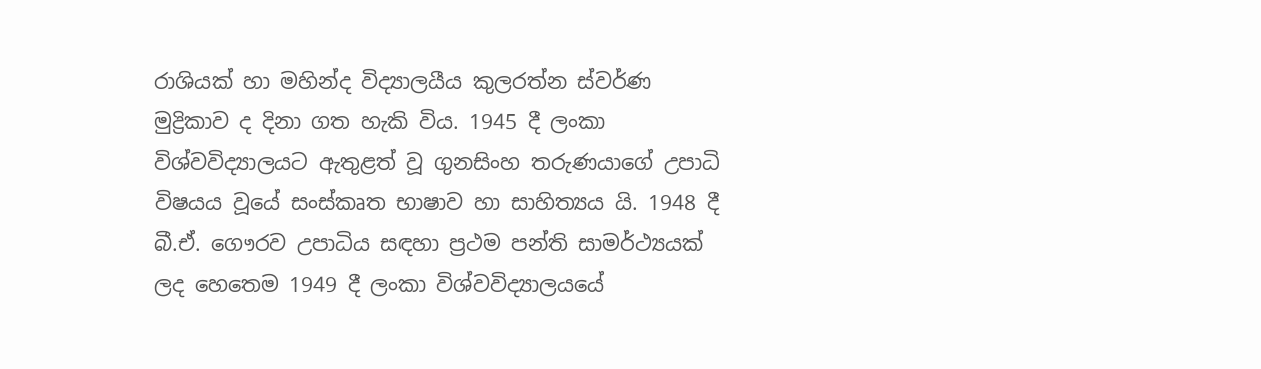රාශියක් හා මහින්ද විද්‍යාලයීය කුලරත්න ස්වර්ණ මුද්‍රිකාව ද දිනා ගත හැකි විය. 1945 දී ලංකා විශ්වවිද්‍යාලයට ඇතුළත් වූ ගුනසිංහ තරුණයාගේ උපාධි විෂයය වූයේ සංස්කෘත භාෂාව හා සාහිත්‍යය යි. 1948 දී බී.ඒ. ගෞරව උපාධිය සඳහා ප්‍රථම පන්ති සාමර්ථ්‍යයක් ලද හෙතෙම 1949 දී ලංකා විශ්වවිද්‍යාලයයේ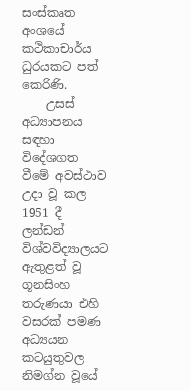සංස්කෘත අංශයේ කථිකාචාර්ය ධුරයකට පත් කෙරිණි.
    උසස් අධ්‍යාපනය සඳහා විදේශගත වීමේ අවස්ථාව උදා වූ කල 1951 දී ලන්ඩන් විශ්වවිද්‍යාලයට ඇතුළත් වූ ගූනසිංහ තරුණයා එහි වසරක් පමණ අධ්‍යයන කටයුතුවල නිමග්න වූයේ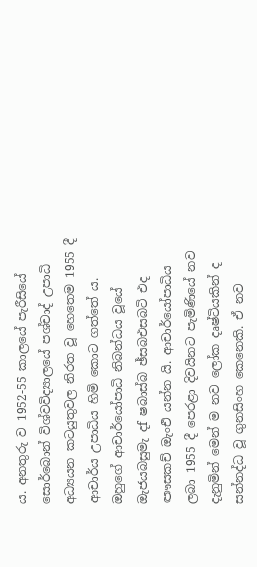ය. අනතුරු ව 1952-55 කාලයේ පැරීසියේ සොර්බොන් විශ්වවිද්‍යාලයේ පශ්චාද් උපාධි අධ්‍යයන කටයුතුවල නිරත වූ හෙතෙම 1955 දී ආචාර්ය උපාධිය හිමි කොට ගත්තේ ය. ඔහුගේ ආචාර්යෝපාධි නිබන්ධය වූයේ ඔැජයබසුමැ දf ෂබාස්බ ඡ්සබඑසබටි එද ඐසකච් ඔැංඑි යන්න යි. ආචාර්යෝපාධිය ලබා 1955 දී පෙරළා දිවයිනට පැමිණියේ නව දැනුමින් මෙන් ම නව ලෝක දෘෂ්ටියකින් ද සන්නද්ධ වූ ගුනසිංහ කෙනෙකි. ඒ නව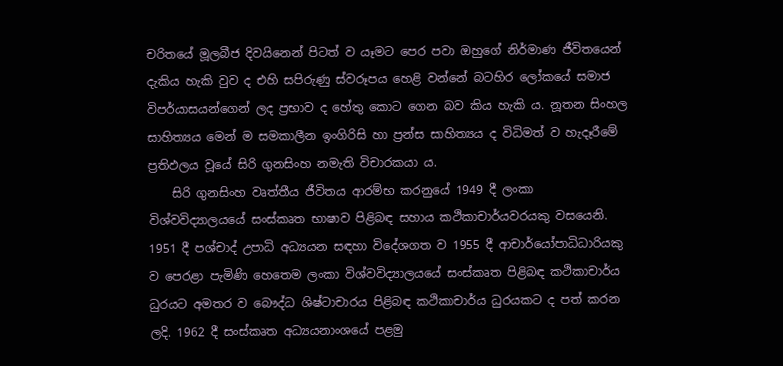චරිතයේ මූලබීජ දිවයිනෙන් පිටත් ව යෑමට පෙර පවා ඔහුගේ නිර්මාණ ජීවිතයෙන් දැකිය හැකි වුව ද එහි සපිරුණු ස්වරූපය හෙළි වන්නේ බටහිර ලෝකයේ සමාජ විපර්යාසයන්ගෙන් ලද ප්‍රභාව ද හේතු කොට ගෙන බව කිය හැකි ය. නූතන සිංහල සාහිත්‍යය මෙන් ම සමකාලීන ඉංගිරිසි හා ප්‍රන්ස සාහිත්‍යය ද විධිමත් ව හැදෑරීමේ ප්‍රතිඵලය වූයේ සිරි ගුනසිංහ නමැති විචාරකයා ය.
    සිරි ගුනසිංහ වෘත්තීය ජීවිතය ආරම්භ කරනුයේ 1949 දී ලංකා විශ්වවිද්‍යාලයයේ සංස්කෘත භාෂාව පිළිබඳ සහාය කථිකාචාර්යවරයකු වසයෙනි. 1951 දී පශ්චාද් උපාධි අධ්‍යයන සඳහා විදේශගත ව 1955 දී ආචාර්යෝපාධිධාරියකු ව පෙරළා පැමිණි හෙතෙම ලංකා විශ්වවිද්‍යාලයයේ සංස්කෘත පිළිබඳ කථිකාචාර්ය ධුරයට අමතර ව බෞද්ධ ශිෂ්ටාචාරය පිළිබඳ කථිකාචාර්ය ධුරයකට ද පත් කරන ලදි. 1962 දී සංස්කෘත අධ්‍යයනාංශයේ පළමු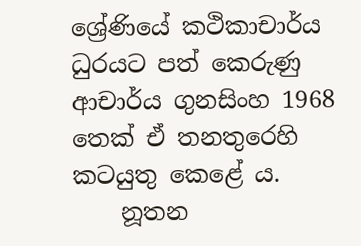ශ්‍රේණියේ කථිකාචාර්ය ධුරයට පත් කෙරුණු ආචාර්ය ගුනසිංහ 1968 තෙක් ඒ තනතුරෙහි කටයුතු කෙළේ ය.
    නූතන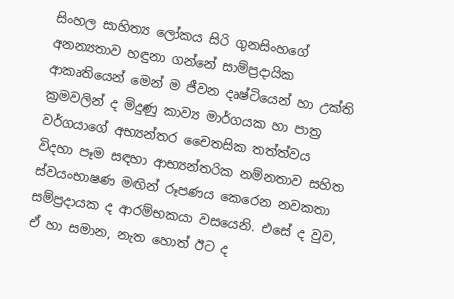සිංහල සාහිත්‍ය ලෝකය සිරි ගුනසිංහගේ අනන්‍යතාව හඳුනා ගන්නේ සාම්ප්‍රදායික ආකෘතියෙන් මෙන් ම ජීවන දෘෂ්ටියෙන් හා උක්ති ක්‍රමවලින් ද මිදුණු කාව්‍ය මාර්ගයක හා පාත්‍ර වර්ගයාගේ අභ්‍යන්තර චෛතසික තත්ත්වය විදහා පෑම සඳහා ආභ්‍යන්තරික නම්නතාව සහිත ස්වයංභාෂණ මඟින් රූපණය කෙරෙන නවකතා සම්ප්‍රදායක ද ආරම්භකයා වසයෙනි. එසේ ද වුව, ඒ හා සමාන, නැත හොත් ඊට ද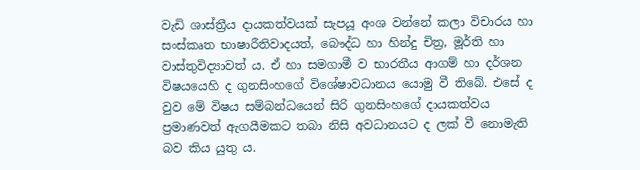වැඩි ශාස්ත්‍රීය දායකත්වයක් සැපයූ අංශ වන්නේ කලා විචාරය හා සංස්කෘත භාෂාරීතිවාදයත්, බෞද්ධ හා හින්දු චිත්‍ර, මූර්ති හා වාස්තුවිද්‍යාවත් ය. ඒ හා සමගාමී ව භාරතීය ආගම් හා දර්ශන විෂයයෙහි ද ගුනසිංහගේ විශේෂාවධානය යොමු වී තිබේ. එසේ ද වුව මේ විෂය සම්බන්ධයෙන් සිරි ගුනසිංහගේ දායකත්වය ප්‍රමාණවත් ඇගයීමකට තබා නිසි අවධානයට ද ලක් වී නොමැති බව කිය යුතු ය.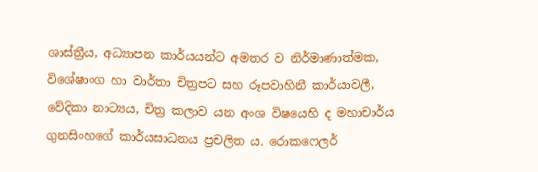ශාස්ත්‍රීය, අධ්‍යාපන කාර්යයන්ට අමතර ව නිර්මාණාත්මක, විශේෂාංග හා වාර්තා චිත්‍රපට සහ රූපවාහිනී කාර්යාවලී, වේදිකා නාට්‍යය, චිත්‍ර කලාව යන අංශ විෂයෙහි ද මහාචාර්ය ගුනසිංහගේ කාර්යසාධනය ප්‍රචලිත ය. රොකෆෙලර්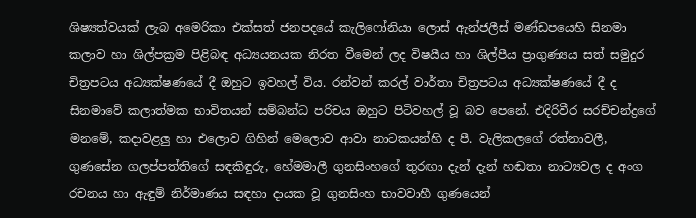ශිෂ්‍යත්වයක් ලැබ අමෙරිකා එක්සත් ජනපදයේ කැලිෆෝනියා ලොස් ඇන්ජලීස් මණ්ඩපයෙහි සිනමා කලාව හා ශිල්පක්‍රම පිළිබඳ අධ්‍යයනයක නිරත වීමෙන් ලද විෂයීය හා ශිල්පීය ප්‍රාගුණ්‍යය සත් සමුදුර චිත්‍රපටය අධ්‍යක්ෂණයේ දී ඔහුට ඉවහල් විය. රන්වන් කරල් වාර්තා චිත්‍රපටය අධ්‍යක්ෂණයේ දී ද සිනමාවේ කලාත්මක භාවිතයන් සම්බන්ධ පරිචය ඔහුට පිටිවහල් වූ බව පෙනේ. එදිරිවීර සරච්චන්ද්‍රගේ මනමේ, කදාවළලු හා එලොව ගිහින් මෙලොව ආවා නාටකයන්හි ද පී. වැලිකලගේ රත්නාවලී, ගුණසේන ගලප්පත්තිගේ සඳකිඳුරු, හේමමාලී ගුනසිංහගේ තුරඟා දැන් දැන් හඬතා නාට්‍යවල ද අංග රචනය හා ඇඳුම් නිර්මාණය සඳහා දායක වූ ගුනසිංහ භාවවාහී ගුණයෙන්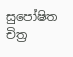සුපෝෂිත චිත්‍ර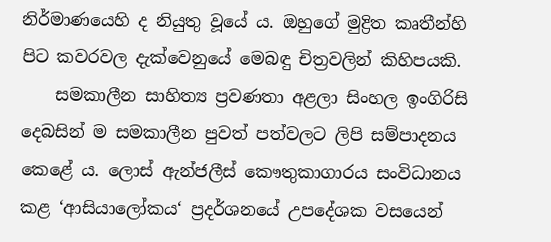නිර්මාණයෙහි ද නියුතු වූයේ ය. ඔහුගේ මුද්‍රිත කෘතීන්හි පිට කවරවල දැක්වෙනුයේ මෙබඳු චිත්‍රවලින් කිහිපයකි.
    සමකාලීන සාහිත්‍ය ප්‍රවණතා අළලා සිංහල ඉංගිරිසි දෙබසින් ම සමකාලීන පුවත් පත්වලට ලිපි සම්පාදනය කෙළේ ය. ලොස් ඇන්ජලීස් කෞතුකාගාරය සංවිධානය කළ ‘ආසියාලෝකය‘ ප්‍රදර්ශනයේ උපදේශක වසයෙන්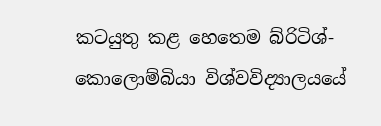කටයුතු කළ හෙතෙම බ්රිටිශ්-කොලොම්බියා විශ්වවිද්‍යාලයයේ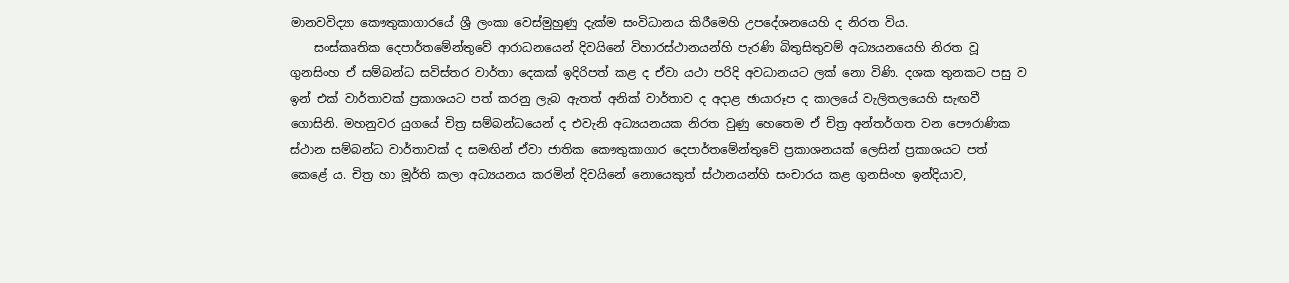මානවවිද්‍යා කෞතුකාගාරයේ ශ්‍රී ලංකා වෙස්මුහුණු දැක්ම සංවිධානය කිරීමෙහි උපදේශනයෙහි ද නිරත විය.
    සංස්කෘතික දෙපාර්තමේන්තුවේ ආරාධනයෙන් දිවයිනේ විහාරස්ථානයන්හි පැරණි බිතුසිතුවම් අධ්‍යයනයෙහි නිරත වූ ගුනසිංහ ඒ සම්බන්ධ සවිස්තර වාර්තා දෙකක් ඉදිරිපත් කළ ද ඒවා යථා පරිදි අවධානයට ලක් නො විණි. දශක තුනකට පසු ව ඉන් එක් වාර්තාවක් ප්‍රකාශයට පත් කරනු ලැබ ඇතත් අනික් වාර්තාව ද අදාළ ඡායාරූප ද කාලයේ වැලිතලයෙහි සැඟවී ගොසිනි. මහනුවර යුගයේ චිත්‍ර සම්බන්ධයෙන් ද එවැනි අධ්‍යයනයක නිරත වුණු හෙතෙම ඒ චිත්‍ර අන්තර්ගත වන පෞරාණික ස්ථාන සම්බන්ධ වාර්තාවක් ද සමඟින් ඒවා ජාතික කෞතුකාගාර දෙපාර්තමේන්තුවේ ප්‍රකාශනයක් ලෙසින් ප්‍රකාශයට පත් කෙළේ ය. චිත්‍ර හා මූර්ති කලා අධ්‍යයනය කරමින් දිවයිනේ නොයෙකුත් ස්ථානයන්හි සංචාරය කළ ගුනසිංහ ඉන්දියාව,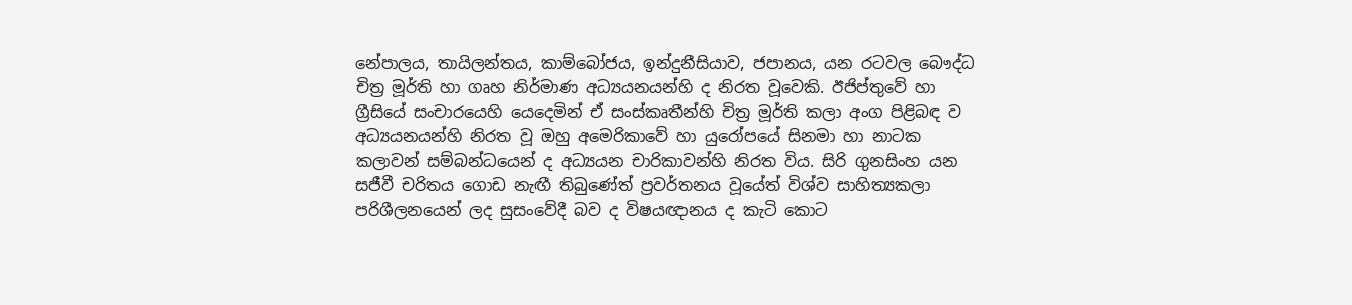නේපාලය, තායිලන්තය, කාම්බෝජය, ඉන්දුනීසියාව, ජපානය, යන රටවල බෞද්ධ චිත්‍ර මූර්ති හා ගෘහ නිර්මාණ අධ්‍යයනයන්හි ද නිරත වූවෙකි. ඊජිප්තුවේ හා ග්‍රීසියේ සංචාරයෙහි යෙදෙමින් ඒ සංස්කෘතීන්හි චිත්‍ර මූර්ති කලා අංග පිළිබඳ ව අධ්‍යයනයන්හි නිරත වූ ඔහු අමෙරිකාවේ හා යුරෝපයේ සිනමා හා නාටක කලාවන් සම්බන්ධයෙන් ද අධ්‍යයන චාරිකාවන්හි නිරත විය. සිරි ගුනසිංහ යන සජීවී චරිතය ගොඩ නැඟී තිබුණේත් ප්‍රවර්තනය වූයේත් විශ්ව සාහිත්‍යකලා පරිශීලනයෙන් ලද සුසංවේදී බව ද විෂයඥානය ද කැටි කොට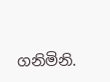ගනිමිනි.